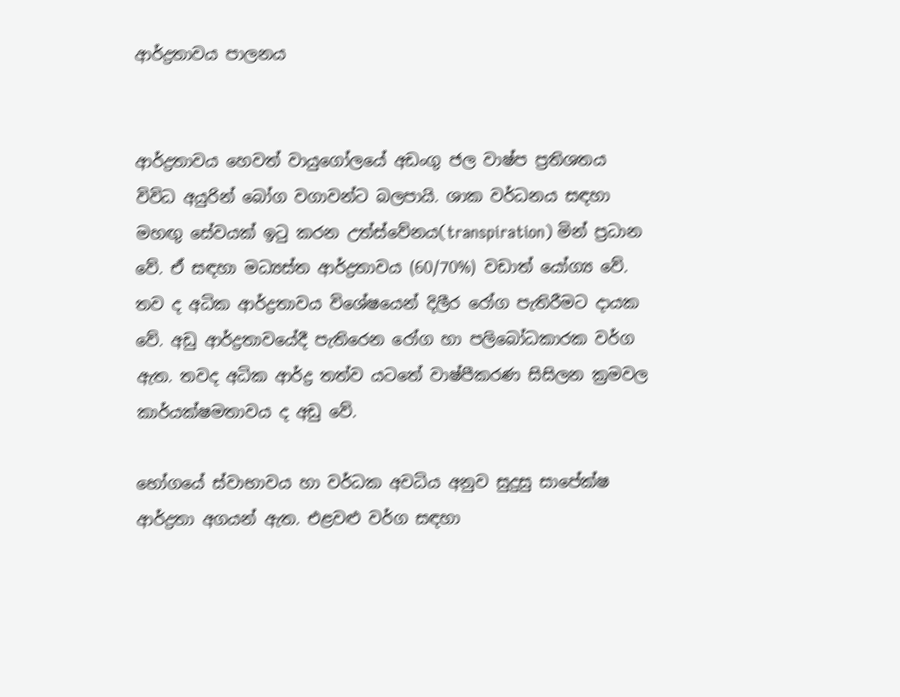ආර්ද්‍රතාවය පාලනය


ආර්ද්‍රතාවය හෙවත් වායුගෝලයේ අඩංගු ජල වාෂ්ප ප්‍රතිශතය විවිධ අයුරින් බෝග වගාවන්ට බලපායි. ශාක වර්ධනය සඳහා මහඟු සේවයක් ඉටු කරන උත්ස්වේනය(transpiration) මින් ප්‍රධාන වේ. ඒ සඳහා මධ්‍යස්ත ආර්ද්‍රතාවය (60/70%) වඩාත් යෝග්‍ය වේ.
තව ද අධික ආර්ද්‍රතාවය විශේෂයෙන් දිලීර රෝග පැතිරීමට දායක වේ. අඩු ආර්ද්‍රතාවයේදී පැතිරෙන රෝග හා පලිබෝධකාරක වර්ග ඇත. තවද අධික ආර්ද්‍ර තත්ව යටතේ වාෂ්පීකරණ සිසිලන ක්‍රමවල කාර්යක්ෂමතාවය ද අඩු වේ.

භෝගයේ ස්වාභාවය හා වර්ධක අවධිය අනුව සුදුසු සාපේක්ෂ ආර්ද්‍රතා අගයන් ඇත. එළවළු වර්ග සඳහා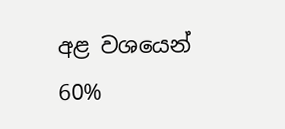අළ වශයෙන් 60%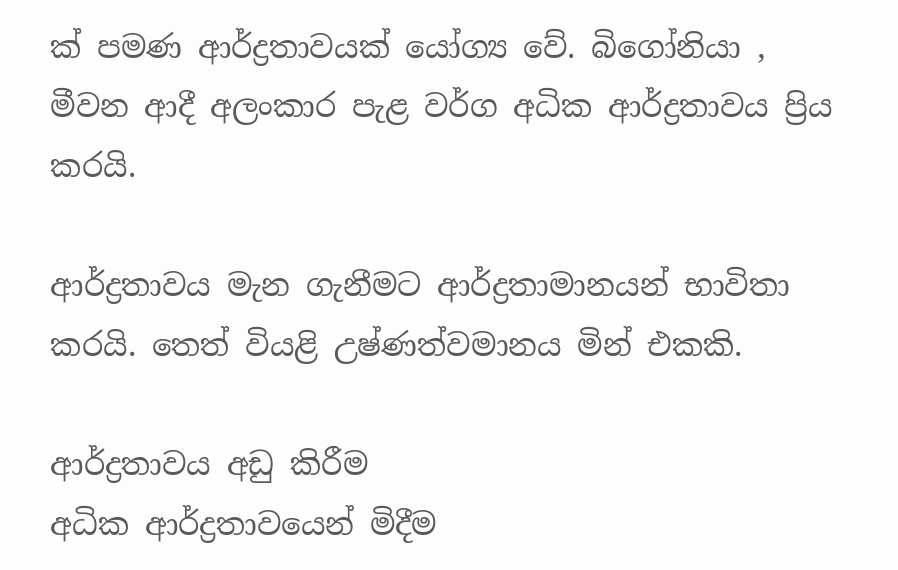ක් පමණ ආර්ද්‍රතාවයක් යෝග්‍ය වේ. බිගෝනියා , මීවන ආදී අලංකාර පැළ වර්ග අධික ආර්ද්‍රතාවය ප්‍රිය කරයි.

ආර්ද්‍රතාවය මැන ගැනීමට ආර්ද්‍රතාමානයන් භාවිතා කරයි. තෙත් වියළි උෂ්ණත්වමානය මින් එකකි.

ආර්ද්‍රතාවය අඩු කිරීම
අධික ආර්ද්‍රතාවයෙන් මිදීම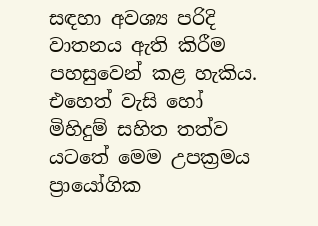සඳහා අවශ්‍ය පරිදි වාතනය ඇති කිරීම පහසුවෙන් කළ හැකිය. එහෙත් වැසි හෝ මිහිදුම් සහිත තත්ව යටතේ මෙම උපක්‍රමය ප්‍රායෝගික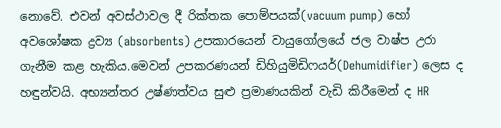නොවේ. එවන් අවස්ථාවල දී රික්තක පොම්පයක්(vacuum pump) හෝ අවශෝෂක ද්‍රව්‍ය (absorbents) උපකාරයෙන් වායුගෝලයේ ජල වාෂ්ප උරා ගැනීම කළ හැකිය.මෙවන් උපකරණයන් ඩිහියුමිඩිෆයර්(Dehumidifier) ලෙස ද හඳුන්වයි. අභ්‍යන්තර උෂ්ණත්වය සුළු ප්‍රමාණයකින් වැඩි කිරීමෙන් ද HR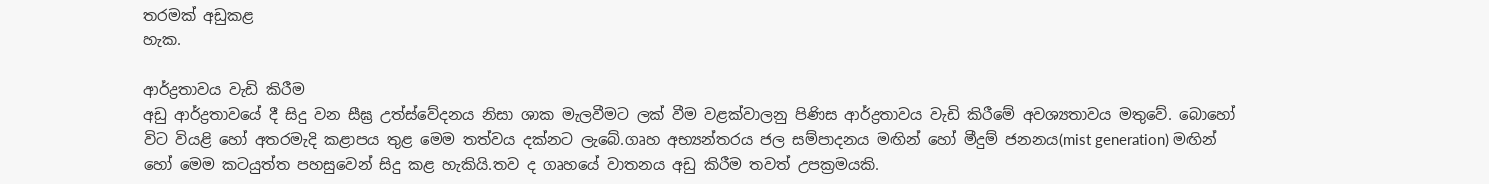තරමක් අඩුකළ
හැක.

ආර්ද්‍රතාවය වැඩි කිරීම
අඩු ආර්ද්‍රතාවයේ දී සිදු වන සීඝ්‍ර උත්ස්වේදනය නිසා ශාක මැලවීමට ලක් වීම වළක්වාලනු පිණිස ආර්ද්‍රතාවය වැඩි කිරීමේ අවශ්‍යතාවය මතුවේ. බොහෝ විට වියළි හෝ අතරමැදි කළාපය තුළ මෙම තත්වය දක්නට ලැබේ.ගෘහ අභ්‍යන්තරය ජල සම්පාදනය මඟින් හෝ මීදුම් ජනනය(mist generation) මඟින් හෝ මෙම කටයුත්ත පහසුවෙන් සිදු කළ හැකියි.තව ද ගෘහයේ වාතනය අඩු කිරීම තවත් උපක්‍රමයකි.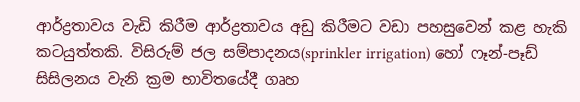ආර්ද්‍රතාවය වැඩි කිරීම ආර්ද්‍රතාවය අඩු කිරීමට වඩා පහසුවෙන් කළ හැකි කටයුත්තකි. විසිරුම් ජල සම්පාදනය(sprinkler irrigation) හෝ ෆෑන්-පෑඩ් සිසිලනය වැනි ක්‍රම භාවිතයේදී ගෘහ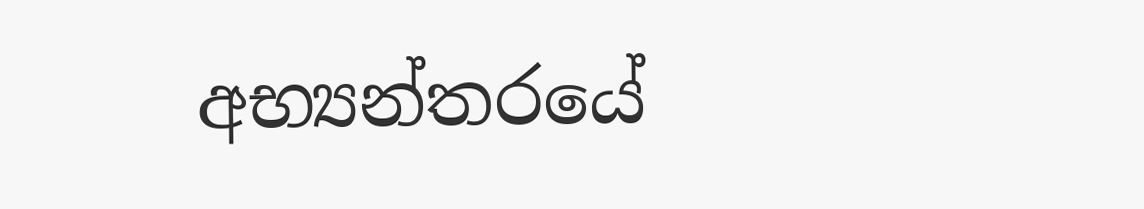අභ්‍යන්තරයේ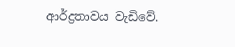ආර්ද්‍රතාවය වැඩිවේ.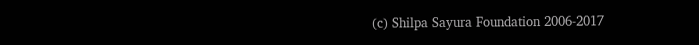(c) Shilpa Sayura Foundation 2006-2017